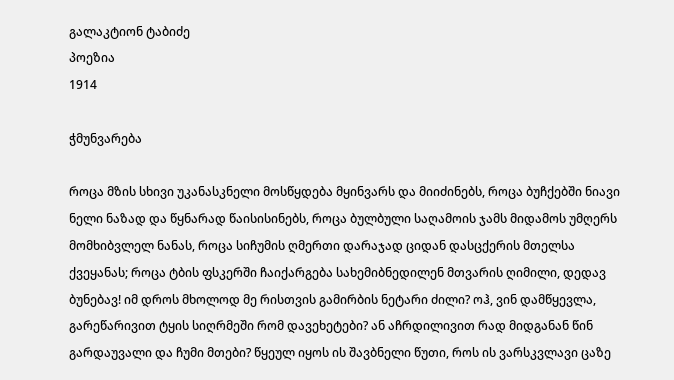გალაკტიონ ტაბიძე
პოეზია
1914

ჭმუნვარება

როცა მზის სხივი უკანასკნელი მოსწყდება მყინვარს და მიიძინებს, როცა ბუჩქებში ნიავი ნელი ნაზად და წყნარად წაისისინებს, როცა ბულბული საღამოის ჯამს მიდამოს უმღერს მომხიბვლელ ნანას, როცა სიჩუმის ღმერთი დარაჯად ციდან დასცქერის მთელსა ქვეყანას; როცა ტბის ფსკერში ჩაიქარგება სახემიბნედილენ მთვარის ღიმილი, დედავ ბუნებავ! იმ დროს მხოლოდ მე რისთვის გამირბის ნეტარი ძილი? ოჰ, ვინ დამწყევლა, გარეწარივით ტყის სიღრმეში რომ დავეხეტები? ან აჩრდილივით რად მიდგანან წინ გარდაუვალი და ჩუმი მთები? წყეულ იყოს ის შავბნელი წუთი, როს ის ვარსკვლავი ცაზე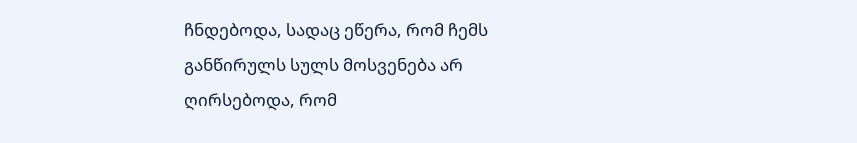ჩნდებოდა, სადაც ეწერა, რომ ჩემს განწირულს სულს მოსვენება არ ღირსებოდა, რომ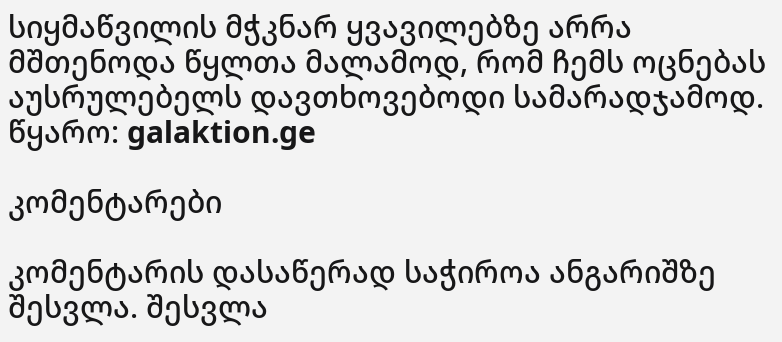სიყმაწვილის მჭკნარ ყვავილებზე არრა მშთენოდა წყლთა მალამოდ, რომ ჩემს ოცნებას აუსრულებელს დავთხოვებოდი სამარადჯამოდ.
წყარო: galaktion.ge

კომენტარები

კომენტარის დასაწერად საჭიროა ანგარიშზე შესვლა. შესვლა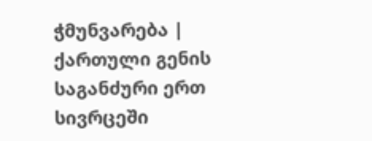ჭმუნვარება | ქართული გენის საგანძური ერთ სივრცეში